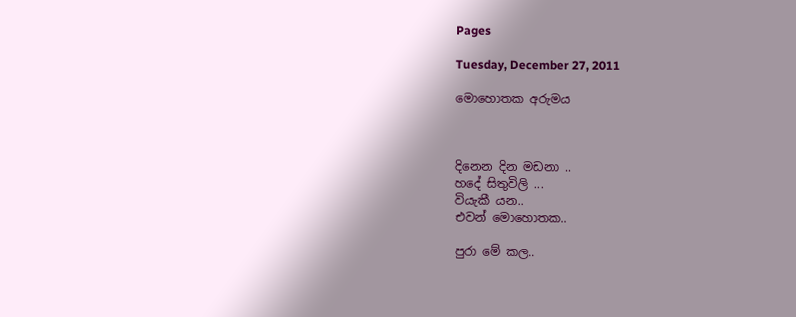Pages

Tuesday, December 27, 2011

මොහොතක අරුමය



දිනෙන දින මඩනා ..
හදේ සිතුවිලි ...
වියැකී යන..
එවන් මොහොතක..

පුරා මේ කල..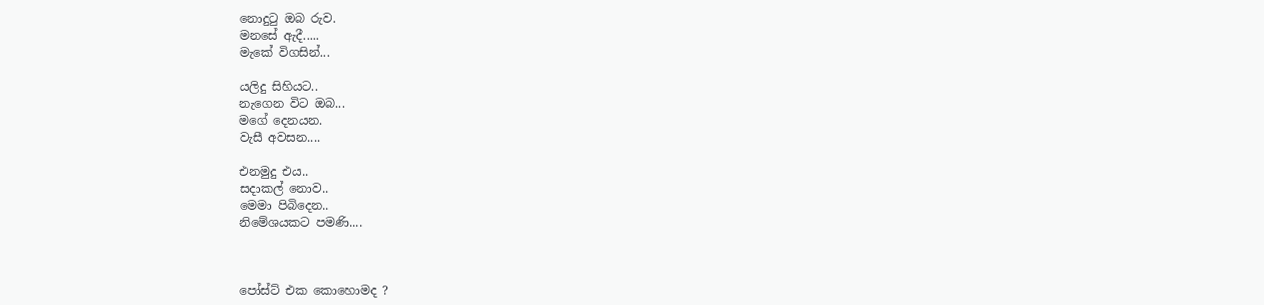නොදුටු ඔබ රුව.
මනසේ ඇදී.....
මැකේ විගසින්...

යලිදු සිහියට..
නැගෙන විට ඔබ...
මගේ දෙනයන.
වැසී අවසන....

එනමුදු එය..
සදාකල් නොව..
මෙමා පිබිදෙන..
නිමේශයකට පමණි....



පෝස්ට් එක කොහොමද ?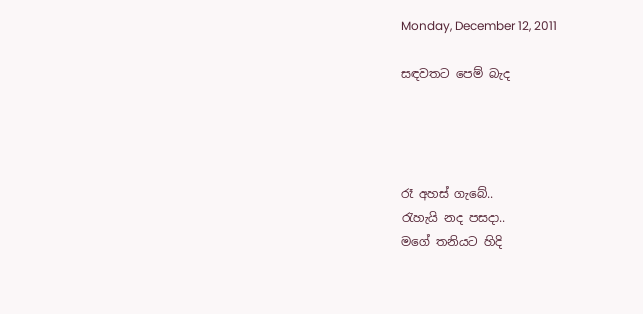Monday, December 12, 2011

සඳවතට පෙම් බැද




රෑ අහස් ගැබේ..
රැහැයි නද පසදා..
මගේ තනියට හිදි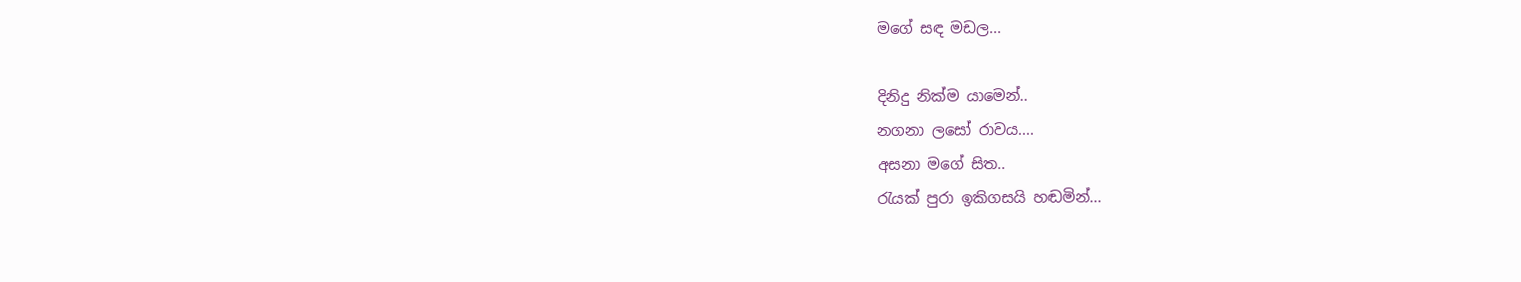මගේ සඳ මඩල...

දිනිදු නික්ම යාමෙන්..
නගනා ලසෝ රාවය....
අසනා මගේ සිත..
රැයක් පුරා ඉකිගසයි හඬමින්...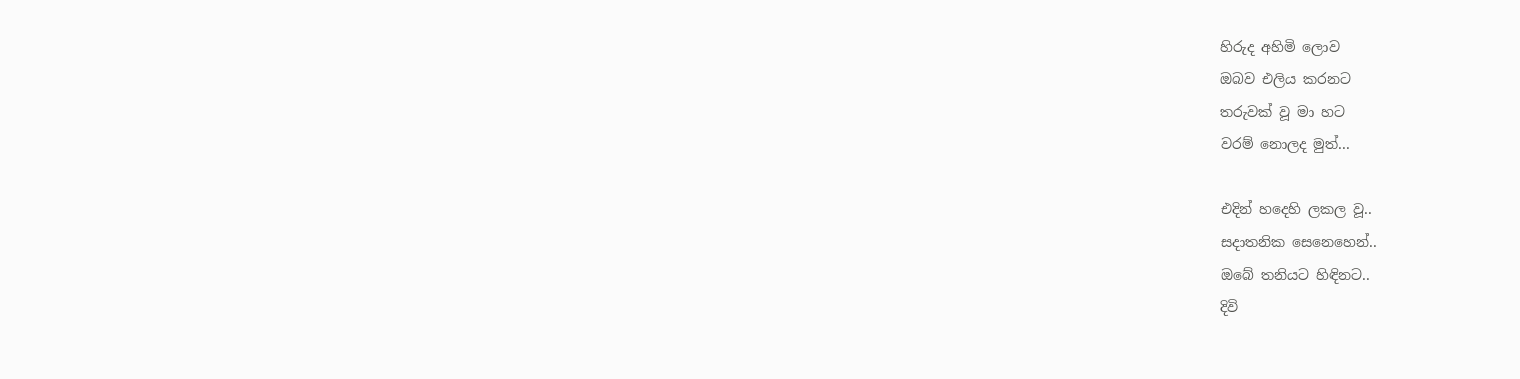හිරුද අහිමි ලොව
ඔබව එලිය කරනට
තරුවක් වූ මා හට
වරම් නොලද මුත්...

එදින් හදෙහි ලකල වූ..
සදාතනික සෙනෙහෙන්..
ඔබේ තනියට හිඳිනට..
දිවි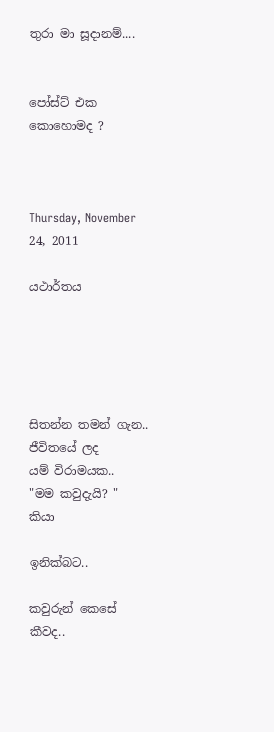තුරා මා සූදානම්....


පෝස්ට් එක කොහොමද ?



Thursday, November 24, 2011

යථාර්තය





සිතන්න තමන් ගැන..
ජීවිතයේ ලද
යම් විරාමයක..
"මම කවුදැයි? " කියා

ඉනික්බට..

කවුරුන් කෙසේ කීවද..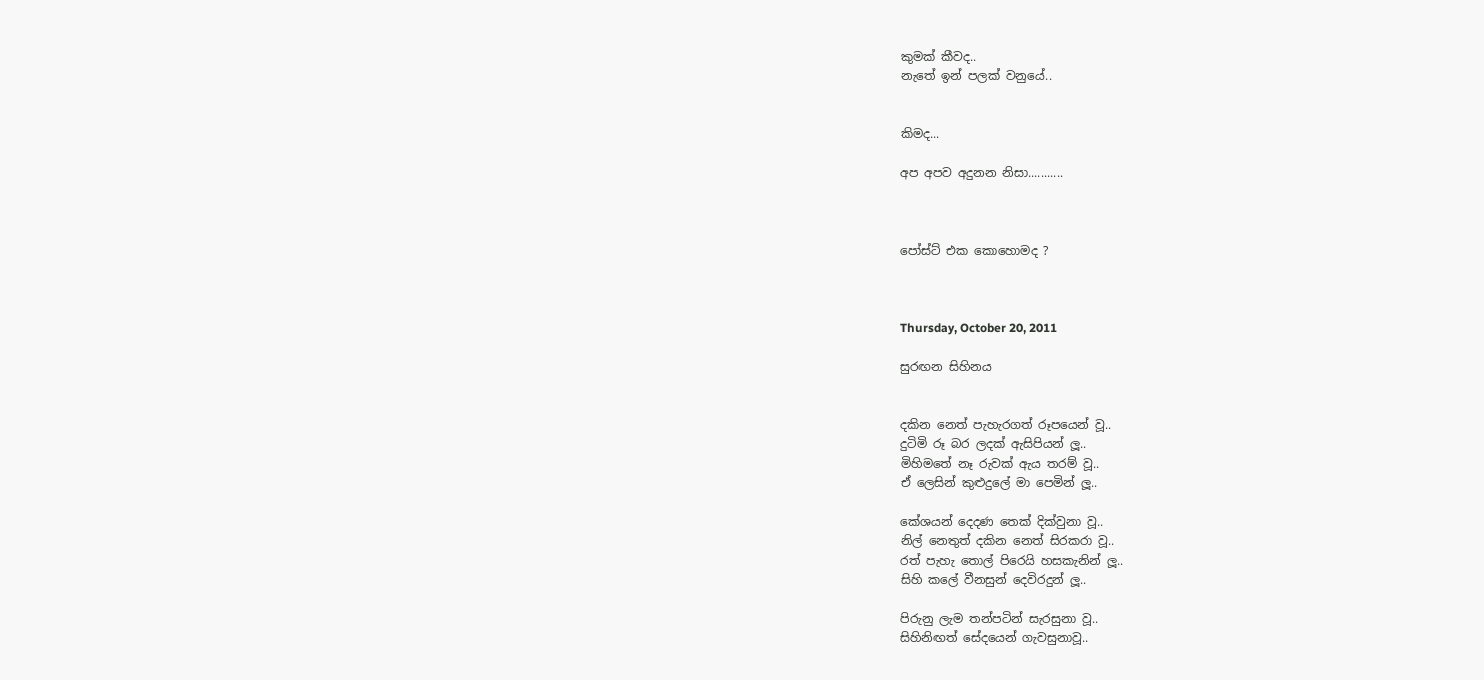කුමක් කීවද..
නැතේ ඉන් පලක් වනුයේ..


කිමද...

අප අපව අදුනන නිසා...........



පෝස්ට් එක කොහොමද ?



Thursday, October 20, 2011

සුරඟන සිහිනය


දකින නෙත් පැහැරගත් රූපයෙන් වූ..
දුටිමි රූ බර ලදක් ඇසිපියන් ලූ..
මිහිමතේ නෑ රුවක් ඇය තරම් වූ..
ඒ ලෙසින් කුළුදුලේ මා පෙමින් ලූ..

කේශයන් දෙදණ තෙක් දික්වුනා වූ..
නිල් නෙතුත් දකින නෙත් සිරකරා වූ..
රත් පැහැ තොල් පිරෙයි හසකැනින් ලූ..
සිහි කලේ වීනසුන් දෙවිරදුන් ලූ..

පිරුනු ලැම තන්පටින් සැරසුනා වූ..
සිහිනිඟත් සේදයෙන් ගැවසුනාවූ..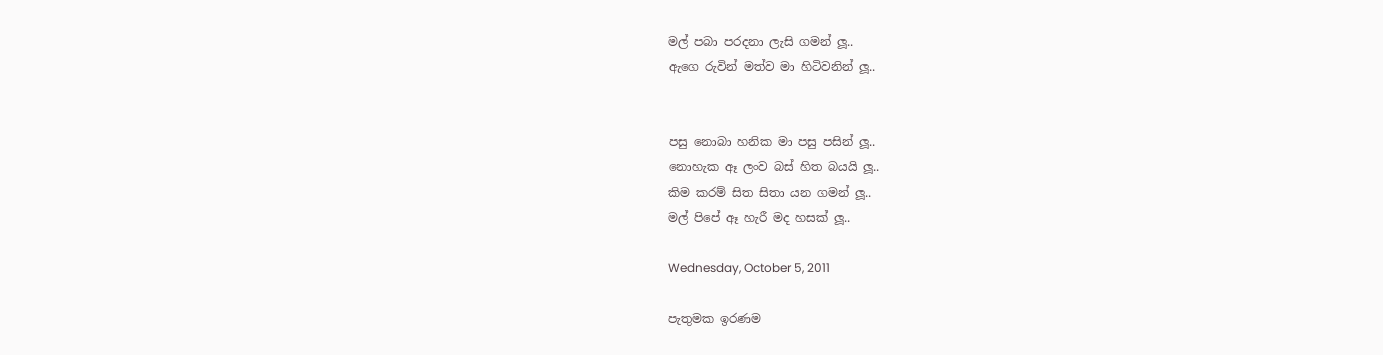මල් පබා පරදනා ලැසි ගමන් ලූ..
ඇගෙ රුවින් මත්ව මා හිටිවනින් ලූ..


පසු නොබා හනික මා පසු පසින් ලූ..
නොහැක ඈ ලංව බස් හිත බයයි ලූ..
කිම කරම් සිත සිතා යන ගමන් ලූ..
මල් පිපේ ඈ හැරී මද හසක් ලූ..

Wednesday, October 5, 2011

පැතුමක ඉරණම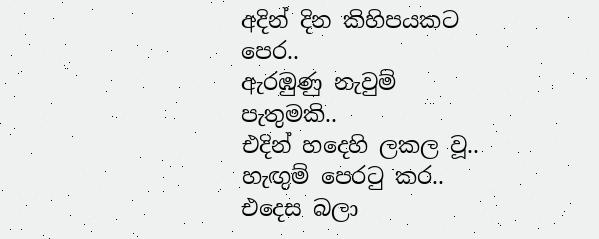අදින් දින කිහිපයකට පෙර..
ඇරඹුණු නැවුම් පැතුමකි..
එදින් හදෙහි ලකල වූ..
හැඟුම් පෙරටු කර..
එදෙස බලා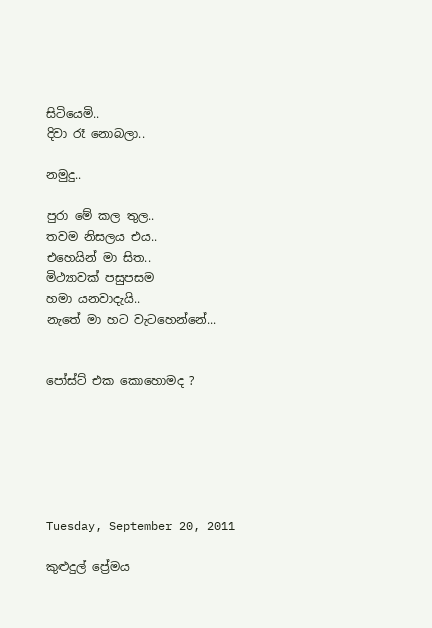සිටියෙමි..
දිවා රෑ නොබලා..

නමුදු..

පුරා මේ කල තුල..
තවම නිසලය එය..
එහෙයින් මා සිත..
මිථ්‍යාවක් පසුපසම
හමා යනවාදැයි..
නැතේ මා හට වැටහෙන්නේ...


පෝස්ට් එක කොහොමද ?






Tuesday, September 20, 2011

කුළුදුල් ප්‍රේමය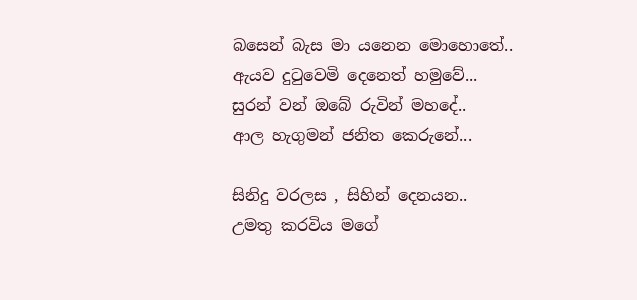බසෙන් බැස මා යනෙන මොහොතේ..
ඇයව දුටුවෙමි දෙනෙත් හමුවේ...
සුරන් වන් ඔබේ රුවින් මහදේ..
ආල හැගුමන් ජනිත කෙරුනේ...

සිනිදු වරලස , සිහින් දෙනයන..
උමතු කරවිය මගේ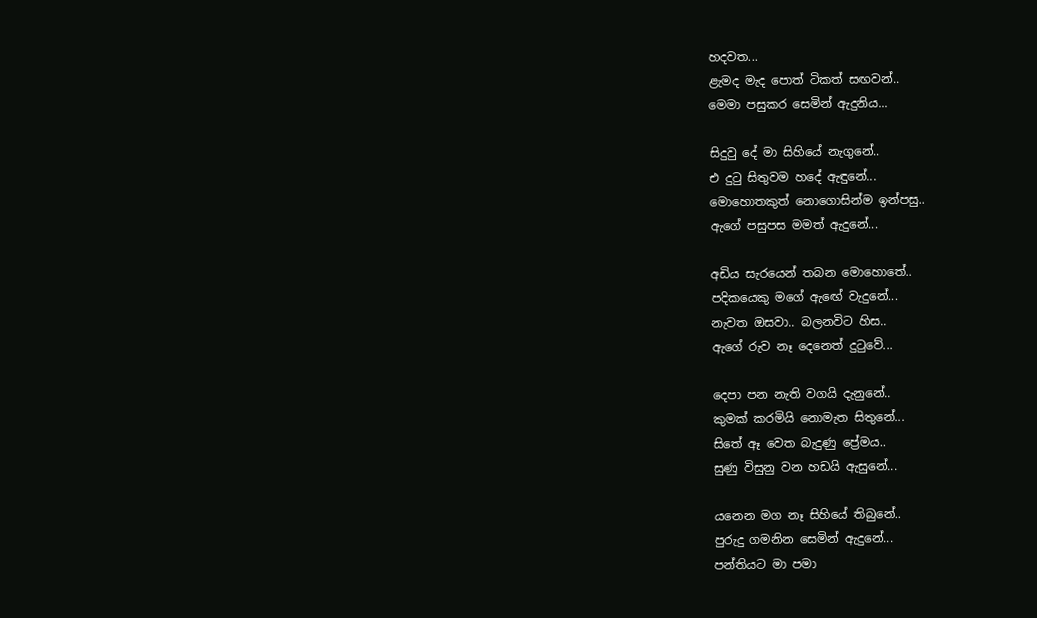හදවත...
ළැමද මැද පොත් ටිකත් සඟවන්..
මෙමා පසුකර සෙමින් ඇදුනිය...

සිදුවු දේ මා සිහියේ නැගුනේ..
එ දුටු සිතුවම හදේ ඇඳුනේ...
මොහොතකුත් නොගොසින්ම ඉන්පසු..
ඇගේ පසුපස මමත් ඇදුනේ...

අඩිය සැරයෙන් තබන මොහොතේ..
පදිකයෙකු මගේ ඇඟේ වැදුනේ...
නැවත ඔසවා.. බලනවිට හිස..
ඇගේ රුව නෑ දෙනෙත් දුටුවේ...

දෙපා පන නැති වගයි දැනුනේ..
කුමක් කරමියි නොමැත සිතුනේ...
සිතේ ඈ වෙත බැදුණු ප්‍රේමය..
සුණු විසුනු වන හඩයි ඇසුනේ...

යනෙන මග නෑ සිහියේ තිබුනේ..
පුරුදු ගමනින සෙමින් ඇදුනේ...
පන්තියට මා පමා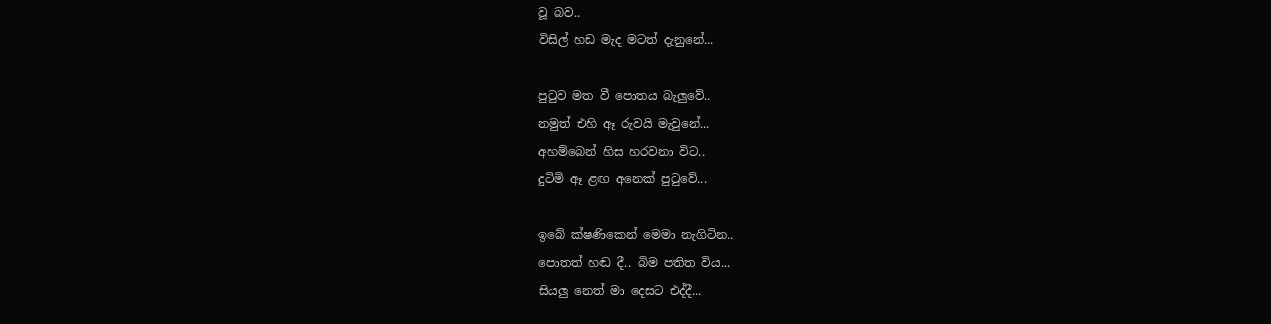වූ බව..
විසිල් හඩ මැද මටත් දැනුනේ...

පුටුව මත වී පොතය බැලුවේ..
නමුත් එහි ඈ රුවයි මැවුනේ...
අහම්බෙන් හිස හරවනා විට..
දුටිමි ඈ ළඟ අනෙක් පුටුවේ...

ඉබේ ක්ෂණිකෙන් මෙමා නැගිටින..
පොතත් හඬ දී.. බිම පතිත විය...
සියලු නෙත් මා දෙසට එද්දී...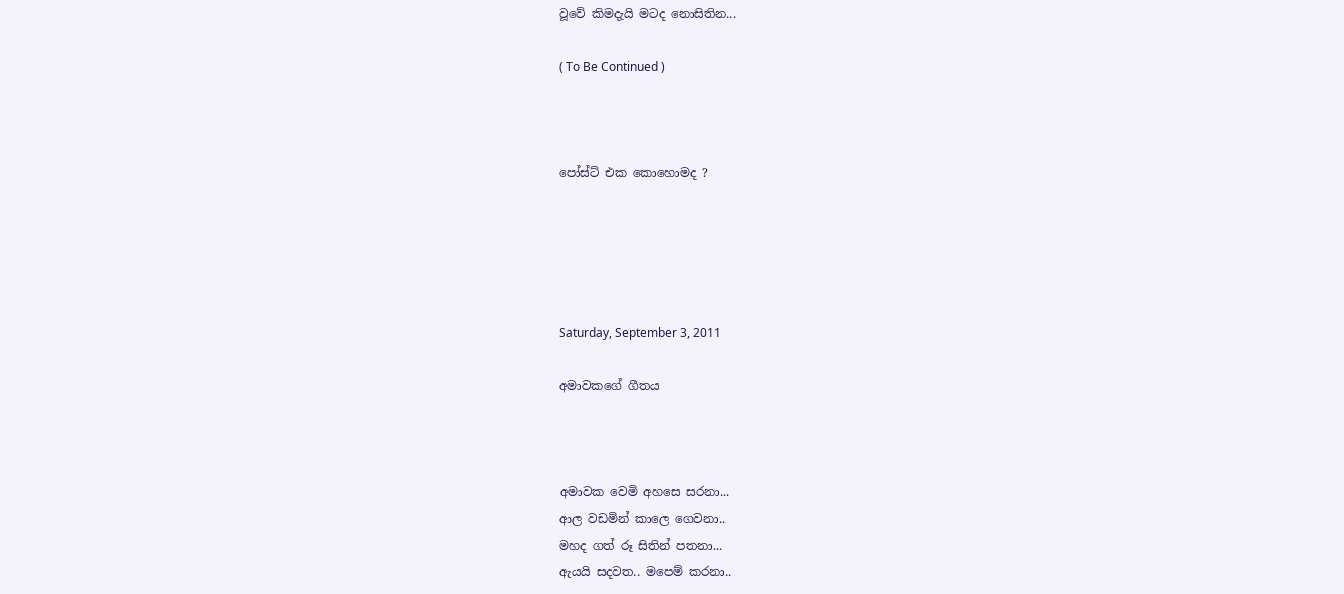වූවේ කිමදැයි මටද නොසිතින...

( To Be Continued )



පෝස්ට් එක කොහොමද ?





Saturday, September 3, 2011

අමාවකගේ ගීතය



අමාවක වෙමි අහසෙ සරනා...
ආල වඩමින් කාලෙ ගෙවනා..
මහද ගත් රූ සිතින් පතනා...
ඇයයි සදවත.. මපෙම් කරනා..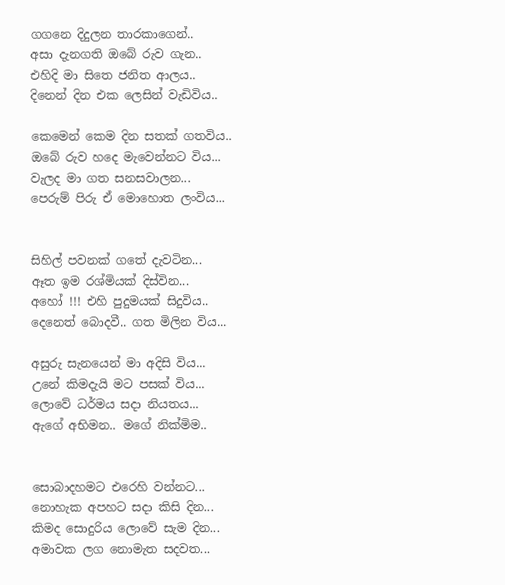ගගනෙ දිදුලන තාරකාගෙන්..
අසා දැනගති ඔබේ රුව ගැන..
එහිදි මා සිතෙ ජනිත ආලය..
දිනෙන් දින එක ලෙසින් වැඩිවිය..

කෙමෙන් කෙම දින සතක් ගතවිය..
ඔබේ රුව හදෙ මැවෙන්නට විය...
වැලද මා ගත සනසවාලන...
පෙරුම් පිරු ඒ මොහොත ලංවිය...


සිහිල් පවනක් ගතේ දැවටින...
ඈත ඉම රශ්මියක් දිස්වින...
අහෝ !!! එහි පුදුමයක් සිදුවිය..
දෙනෙත් බොදවී.. ගත මිලින විය...

අසුරු සැනයෙන් මා අදිසි විය...
උනේ කිමදැයි මට පසක් විය...
ලොවේ ධර්මය සදා නියතය...
ඇගේ අභිමන.. මගේ නික්මිම..


සොබාදහමට එරෙහි වන්නට...
නොහැක අපහට සදා කිසි දින...
කිමද සොදුරිය ලොවේ සැම දින...
අමාවක ලග නොමැත සදවත...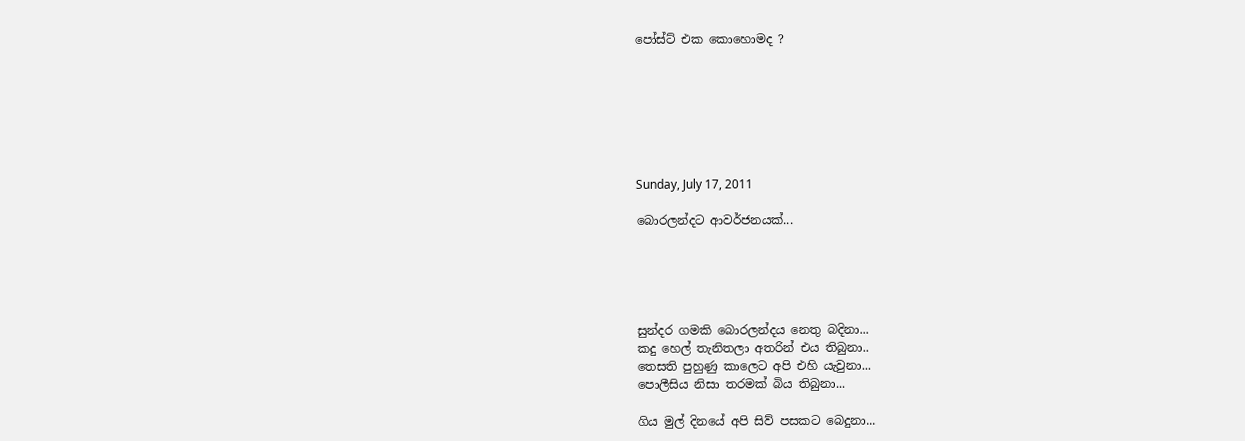පෝස්ට් එක කොහොමද ?







Sunday, July 17, 2011

බොරලන්දට ආවර්ජනයක්...





සුන්දර ගමකි බොරලන්දය නෙතු බදිනා...
කදු හෙල් තැනිතලා අතරින් එය තිබුනා..
තෙසති පුහුණු කාලෙට අපි එහි යැවුනා...
පොලීසිය නිසා තරමක් බිය තිබුනා...

ගිය මුල් දිනයේ අපි සිව් පසකට බෙදුනා...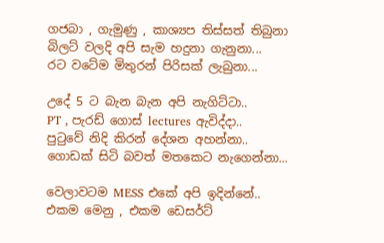ගජබා , ගැමුණු , කාශ්‍යප තිස්සත් තිබුනා
බිලට් වලදි අපි සැම හදුනා ගැනුනා...
රට වටේම මිතුරන් පිරිසක් ලැබුනා...

උදේ 5 ට බැන බැන අපි නැගිට්ටා..
PT , පැරඩ් ගොස් lectures ඇවිද්දා..
පුටුවේ නිදි කිරන් දේශන අහන්නා..
ගොඩක් සිටි බවත් මතකෙට නැගෙන්නා...

වෙලාවටම MESS එකේ අපි ඉදින්නේ..
එකම මෙනු , එකම ඩෙසර්ට්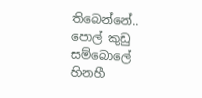තිබෙන්නේ..
පොල් කුඩු සම්බොලේ හිනහී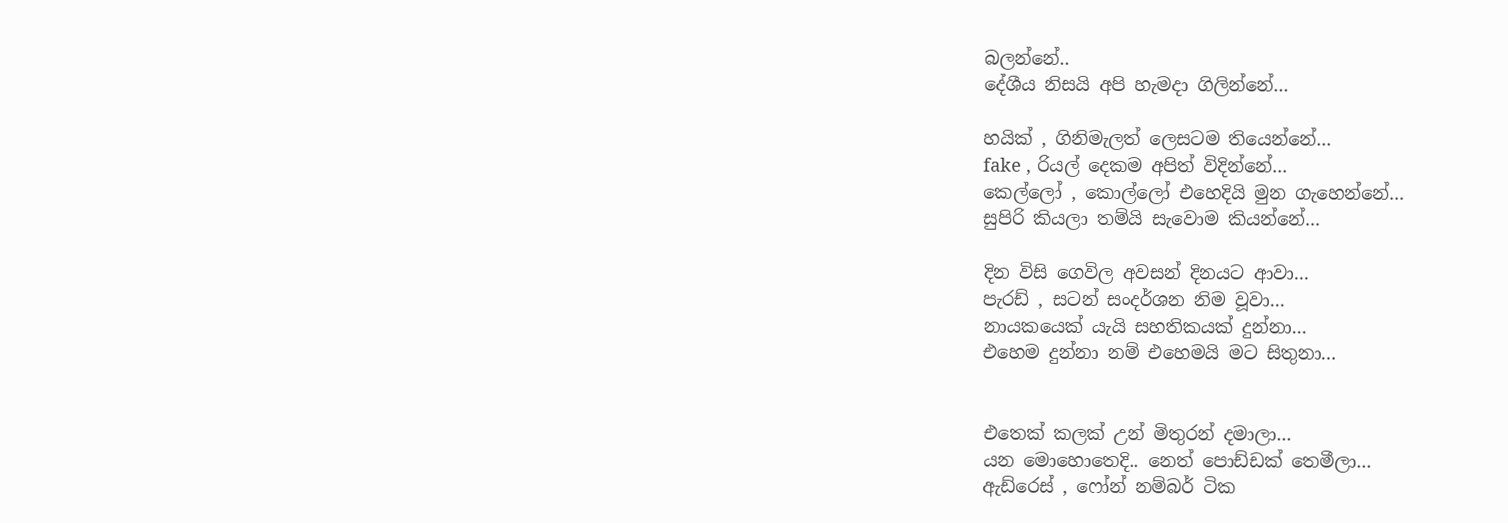බලන්නේ..
දේශීය නිසයි අපි හැමදා ගිලින්නේ...

හයික් , ගිනිමැලත් ලෙසටම තියෙන්නේ...
fake , රියල් දෙකම අපිත් විදින්නේ...
කෙල්ලෝ , කොල්ලෝ එහෙදියි මුන ගැහෙන්නේ...
සුපිරි කියලා තම්යි සැවොම කියන්නේ...

දින විසි ගෙවිල අවසන් දිනයට ආවා...
පැරඩ් , සටන් සංදර්ශන නිම වූවා...
නායකයෙක් යැයි සහතිකයක් දුන්නා...
එහෙම දුන්නා නම් එහෙමයි මට සිතුනා…


එතෙක් කලක් උන් මිතුරන් දමාලා...
යන මොහොතෙදි.. නෙත් පොඩ්ඩක් තෙමීලා...
ඇඩ්රෙස් , ෆෝන් නම්බර් ටික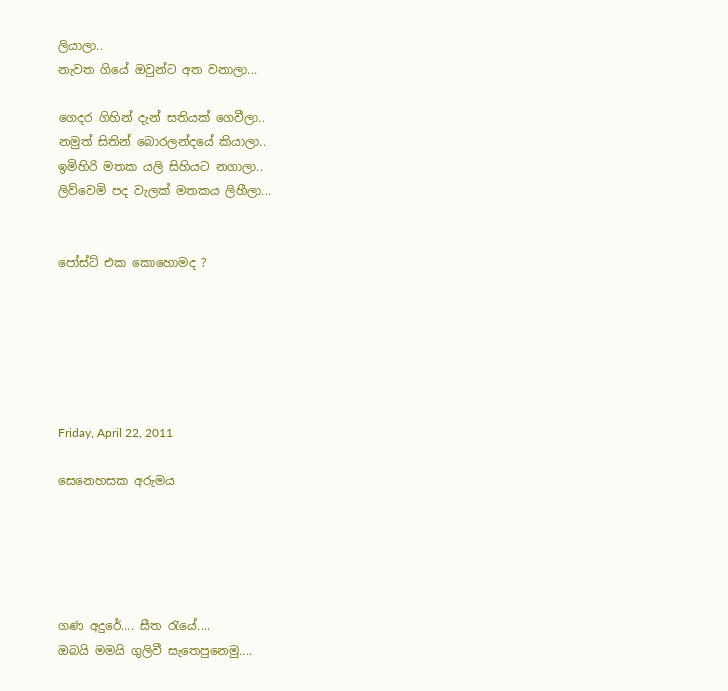ලියාලා..
නැවත ගියේ ඔවුන්ට අත වනාලා...

ගෙදර ගිහින් දැන් සතියක් ගෙවීලා..
නමුත් සිතින් බොරලන්දයේ කියාලා..
ඉමිහිරි මතක යලි සිහියට නගාලා..
ලිව්වෙමි පද වැලක් මතකය ලිහීලා...


පෝස්ට් එක කොහොමද ?






Friday, April 22, 2011

සෙනෙහසක අරුමය





ගණ අදුරේ.... සීත ‍රැයේ....
ඔබයි මමයි ගුලිවී සැතෙපුනෙමු....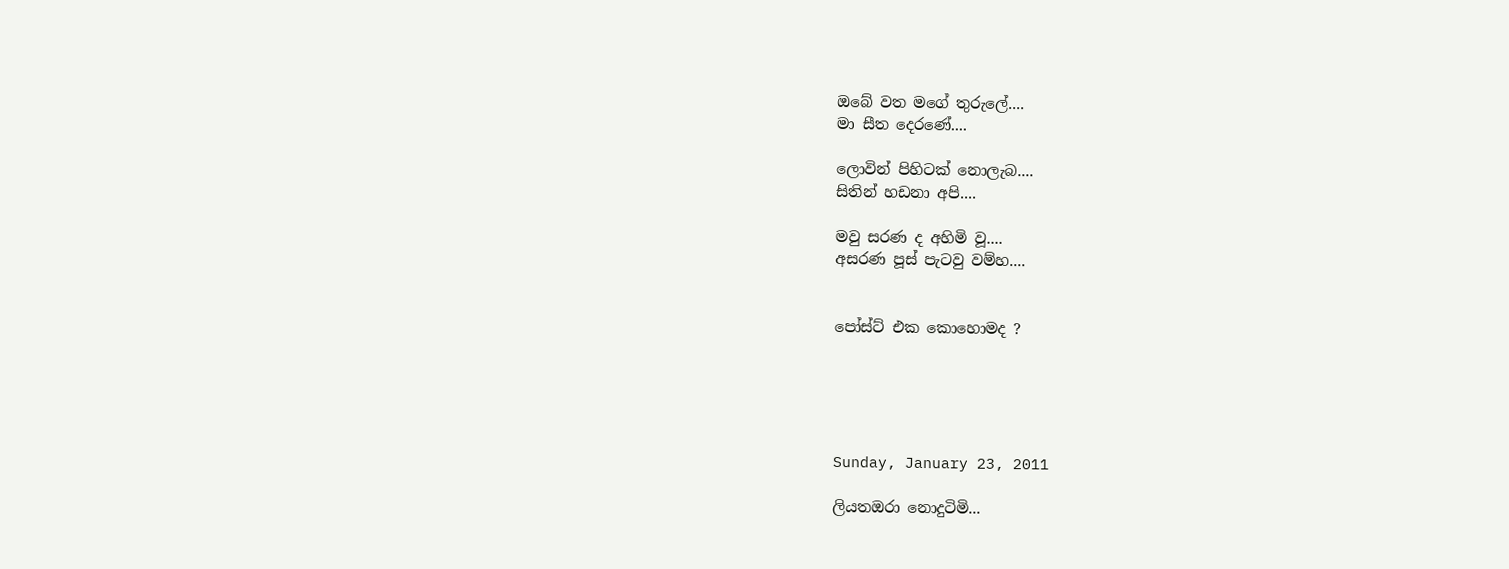ඔබේ වත මගේ තුරුලේ....
මා සීත දෙරණේ....

ලොවින් පිහිටක් නොලැබ....
සිතින් හඩනා අපි....

මවු සරණ ද අහිමි වූ....
අසරණ පූස් පැටවු වම්හ....


පෝස්ට් එක කොහොමද ?





Sunday, January 23, 2011

ලියතඔරා නොදුටිමි...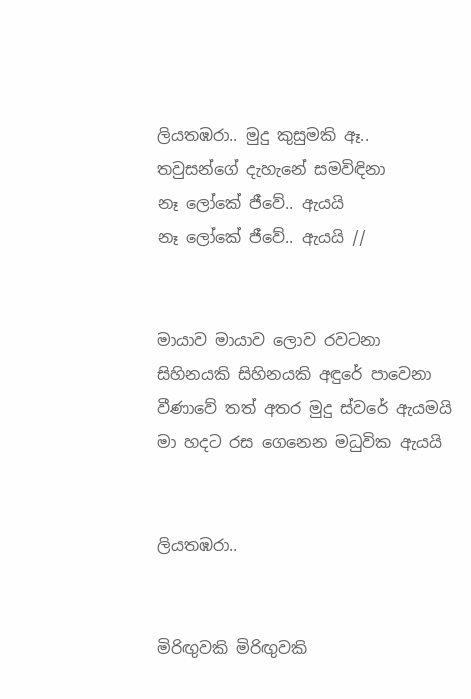ලියතඹරා.. මුදු කුසුමකි ඈ..
තවුසන්ගේ දැහැ‍නේ සමවිඳිනා
නෑ ලෝකේ ජීවේ.. ඇයයි
නෑ ලෝකේ ජීවේ.. ඇයයි //


මායාව මායාව ලො‍ව රවටනා
සිහිනයකි සිහිනයකි අඳුරේ පාවෙනා
වීණාවේ තත් අතර මුදු ස්වරේ ඇයමයි
මා හදට රස ගෙනෙන මධුවික ඇයයි


ලියතඹරා..


මිරිඟුවකි මිරිඟුවකි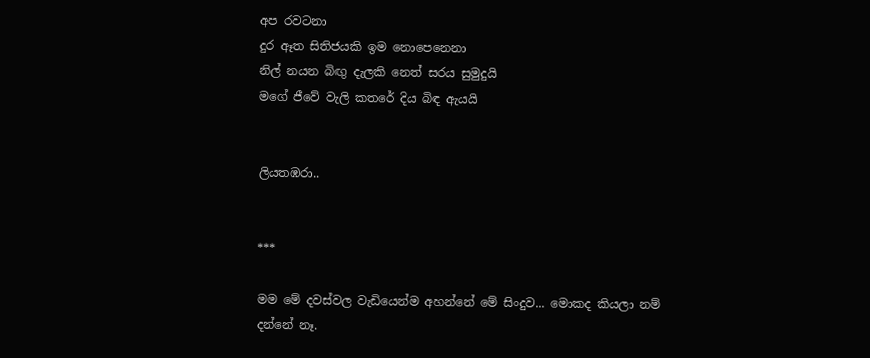අප රවටනා
දුර ඈත සිතිජයකි ඉම නොපෙනෙනා
නිල් නයන බිඟු දැලකි නෙත් සරය සුමුදුයි
මගේ ජීවේ වැලි කතරේ දිය බිඳ ඇයයි


ලියතඹරා..


***

මම මේ දවස්වල වැඩියෙන්ම අහන්නේ මේ සිංදුව... මොකද කියලා නම් දන්නේ නෑ.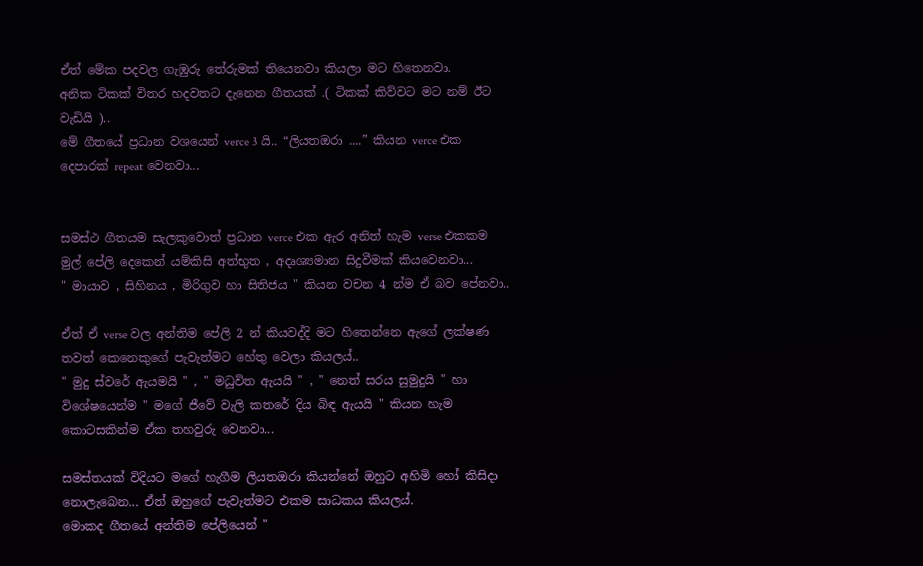ඒත් මේක පදවල ගැඹුරු තේරුමක් තියෙනවා කියලා මට හිතෙනවා.
අනික ටිකක් විතර හදවතට දැනෙන ගීතයක් .( ටිකක් කිව්වට මට නම් ඊට වැඩියි )..
මේ ගීතයේ ප්‍රධාන වශයෙන් verce 3 යි.. “ලියතඔරා ....” කියන verce එක දෙපාරක් repeat වෙනවා...


සමස්ථ ගීතයම සැලකුවොත් ප්‍රධාන verce එක ඇර අනිත් හැම verse එකකම මුල් පේලි දෙකෙන් යම්කිසි අත්භුත , අදෘශ්‍යමාන සිදුවීමක් කියවෙනවා...
" මායාව , සිහිනය , මිරිගුව හා සිතිජය " කියන වචන 4 න්ම ඒ බව පේනවා..

ඒත් ඒ verse වල අන්තිම පේලි 2 න් කියවද්දි මට හිතෙන්නෙ ඇගේ ලක්ෂණ තවත් කෙනෙකුගේ පැවැත්මට හේතු වෙලා කියලය්..
" මුදු ස්වරේ ඇයමයි " , " මධුවිත ඇයයි " , " නෙත් සරය සුමුදුයි " හා විශේෂයෙන්ම " මගේ ජීවේ වැලි කතරේ දිය බිඳ ඇයයි " කියන හැම කොටසකින්ම ඒක තහවුරු වෙනවා...

සමස්තයක් විදියට මගේ හැගීම ලියතඔරා කියන්නේ ඔහුට අහිමි හෝ කිසිදා නොලැබෙන... ඒත් ඔහුගේ පැවැත්මට එකම සාධකය කියලය්.
මොකද ගීතයේ අන්තිම පේලියෙන් "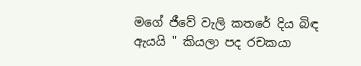මගේ ජීවේ වැලි කතරේ දිය බිඳ ඇයයි " කියලා පද රචකයා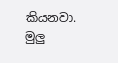කියනවා.
මුලු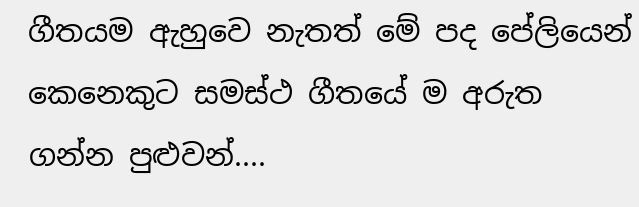ගීතයම ඇහුවෙ නැතත් මේ පද පේලියෙන් කෙනෙකුට සමස්ථ ගීතයේ ම අරුත ගන්න පුළුවන්....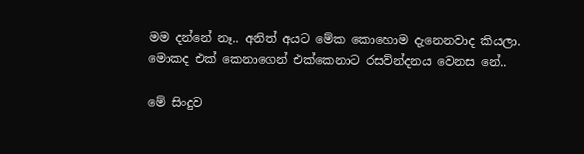මම දන්නේ නෑ.. අනිත් අයට මේක කොහොම දැනෙනවාද කියලා.
මොකද එක් කෙනාගෙන් එක්කෙනාට රසව්න්දනය වෙනස නේ..

මේ සිංදුව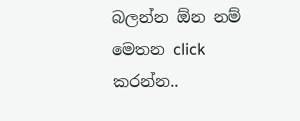බලන්න ඕන නම් මෙතන click කරන්න..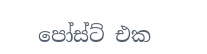පෝස්ට් එක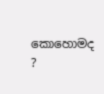කොහොමද ?